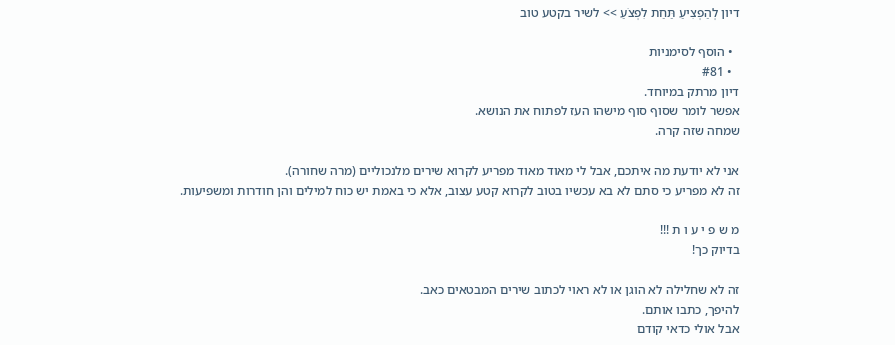דיון לְהַפְצִיעַ תַּחַת לִפְצֹעַ >> לשיר בקטע טוב

  • הוסף לסימניות
  • #81
דיון מרתק במיוחד.
אפשר לומר שסוף סוף מישהו העז לפתוח את הנושא.
שמחה שזה קרה.

אני לא יודעת מה איתכם, אבל לי מאוד מאוד מפריע לקרוא שירים מלנכוליים (מרה שחורה).
זה לא מפריע כי סתם לא בא עכשיו בטוב לקרוא קטע עצוב, אלא כי באמת יש כוח למילים והן חודרות ומשפיעות.

מ ש פ י ע ו ת !!!
בדיוק כך!

זה לא שחלילה לא הוגן או לא ראוי לכתוב שירים המבטאים כאב.
להיפך, כתבו אותם.
אבל אולי כדאי קודם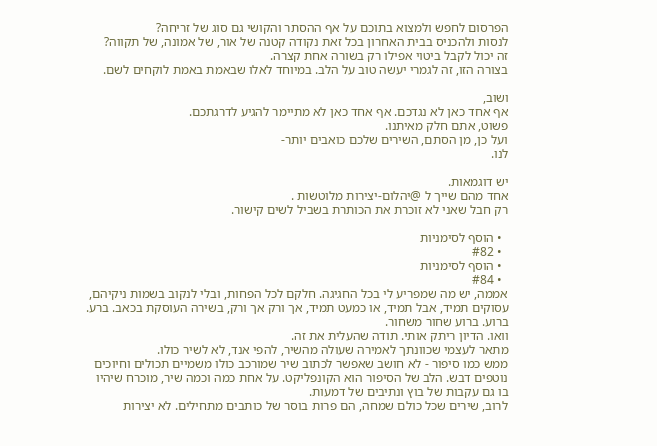הפרסום לחפש ולמצוא בתוכם על אף ההסתר והקושי גם סוג של זריחה?
לנסות ולהכניס בבית האחרון בכל זאת נקודה קטנה של אור, של אמונה, של תקווה?
זה יכול לקבל ביטוי אפילו רק בשורה אחת קצרה.
בצורה הזו, זה לגמרי יעשה טוב על הלב. במיוחד לאלו שבאמת באמת לוקחים לשם.

ושוב,
אף אחד כאן לא נגדכם. אף אחד כאן לא מתיימר להגיע לדרגתכם.
פשוט, אתם חלק מאיתנו.
ועל כן, מן הסתם, השירים שלכם כואבים יותר-
לנו.

יש דוגמאות.
אחד מהם שייך ל @יהלום-יצירות מלוטשות .
רק חבל שאני לא זוכרת את הכותרת בשביל לשים קישור.

  • הוסף לסימניות
  • #82
  • הוסף לסימניות
  • #84
אממה, יש מה שמפריע לי בכל החגיגה. חלקם לכל הפחות, ובלי לנקוב בשמות ניקיהם, עסוקים תמיד, אבל תמיד, או כמעט תמיד, אך ורק אך ורק, בשירה העוסקת בכאב. ברע. ברוע. ברוע שחור משחור.
וואו. הדיון ריתק אותי. תודה שהעלית את זה.
מתאר לעצמי שכוונתך לאמירה שעולה מהשיר, להפי אנד, לא לשיר כולו.
ממש כמו סיפור - לא חושב שאפשר לכתוב שיר שמורכב כולו משמיים תכולים וחיוכים נוטפים דבש. הלב של הסיפור הוא הקונפליקט. על אחת כמה וכמה שיר, מוכרח שיהיו בו גם עקבות של בוץ ונתיבים של דמעות.
לרוב, שירים שכל כולם שמחה, הם פרות בוסר של כותבים מתחילים. לא יצירות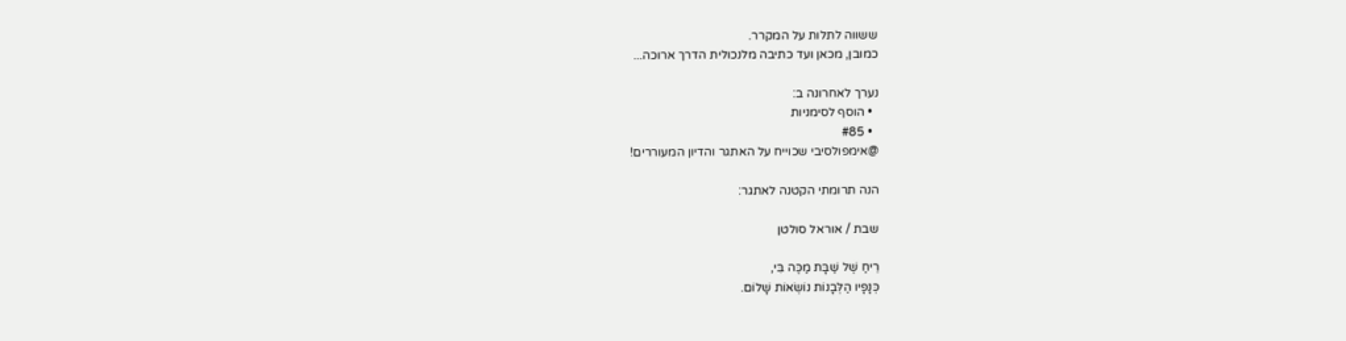ששווה לתלות על המקרר.
כמובן, מכאן ועד כתיבה מלנכולית הדרך ארוכה...

נערך לאחרונה ב:
  • הוסף לסימניות
  • #85
@אימפולסיבי שכוייח על האתגר והדיון המעוררים!

הנה תרומתי הקטנה לאתגר:

שבת / אוראל סולטן

רֵיחַ שֶׁל שַׁבָּת מַכֶּה בִּי,
כְּנָפָיו הַלְּבָנוֹת נוֹשְׂאוֹת שָׁלוֹם.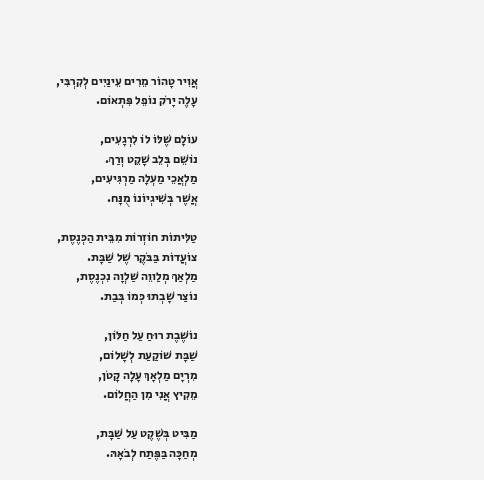אֲוִיר טָהוֹר מֵרִים עֵינַיִים לְקִרְבִּי,
עָלֶה יָרֹק נוֹפֵל פִּתְאוֹם.

עוֹלָם שֶׁלּוֹ לוֹ לִרְגָעִים,
נוֹשֵׁם בְּלֵב שָׁקֵט וְרַךְ.
מַלְאֲכֵי מַעְלָה מַרְגִּיעִים,
אֲשֶׁר בְּשִׁיגְיוֹנוֹ מֻנָּח.

טַלִּיתוֹת חוֹזְרוֹת מִבֵּית הַכְּנֶסֶת,
צוֹעֲדוֹת בַּבֹּקֶר שֶׁל שַׁבָּת.
מַלְאַךְ מְלַווֵה שַׁלְוָה נִכְנֶסֶת,
נוֹצַר שָׁבְתוּ כְּמוֹ בְּבַת.

נוֹשֶׁבֶת רוּחַ עַל חַלּוֹן,
שַׁבָּת שׁוֹקַעַת לְשָׁלוֹם,
מִרְיָם מַלְאָךְ עָלָה קָטֹן,
מֵקִיץ אֲנִי מִן הַחֲלוֹם.

מַבִּיט בְּשֶׁקֶט עַל שַׁבָּת,
מְחַכָּה בַּפֶּתַח לְבֹאָהּ.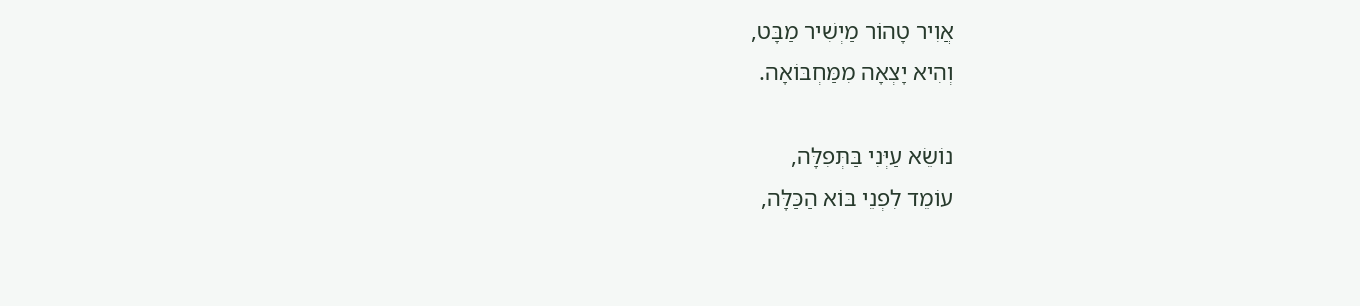אֲוִיר טָהוֹר מַיְשִׁיר מַבָּט,
וְהִיא יָצְאָה מִמַּחְבּוֹאָה.

נוֹשֵׂא עַיְּנִי בַּתְּפִלָּה,
עוֹמֵד לִפְנֵי בּוֹא הַכַּלָּה,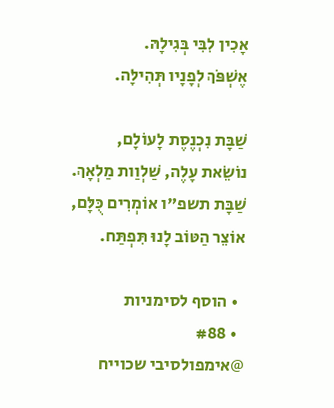אָכִין לִבִּי בְּגִילָהּ.
אֶשְׁפֹּךְ לְפָנָיו תְּהִילָּה.

שַׁבָּת נִכְנֶסֶת לָעוֹלָם,
נוֹשֵׂאת עָלֶה, שַׁלְוַות מַלְאָךְ.
שַׁבָּת תשפ"ו אוֹמְרִים כֻּלָּם,
אוֹצֵר הַטּוֹב לָנוּ תִּפְתַּח.

  • הוסף לסימניות
  • #88
@אימפולסיבי שכוייח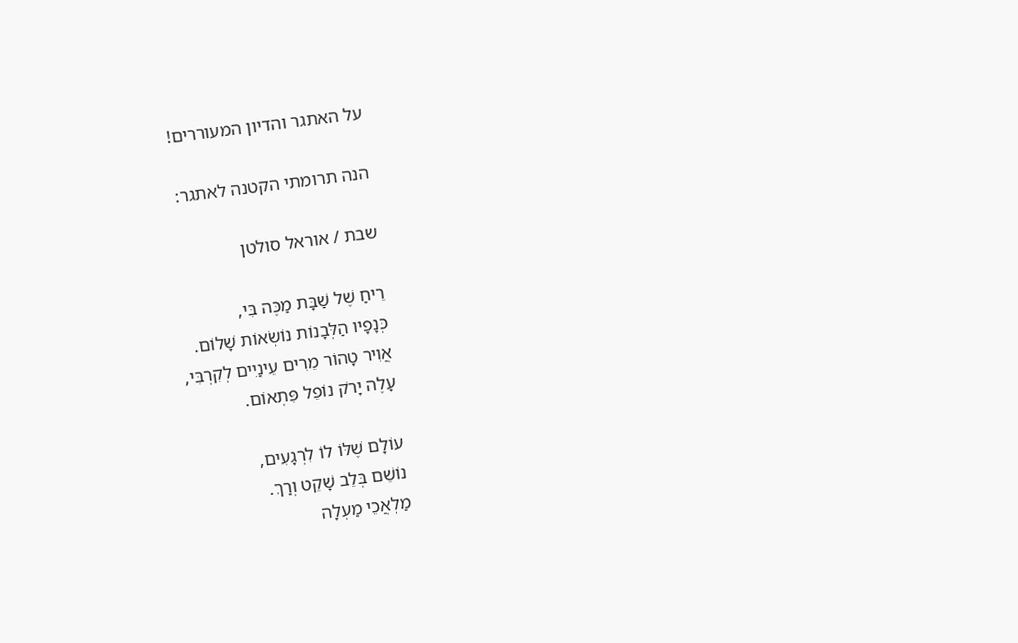על האתגר והדיון המעוררים!

הנה תרומתי הקטנה לאתגר:

שבת / אוראל סולטן

רֵיחַ שֶׁל שַׁבָּת מַכֶּה בִּי,
כְּנָפָיו הַלְּבָנוֹת נוֹשְׂאוֹת שָׁלוֹם.
אֲוִיר טָהוֹר מֵרִים עֵינַיִים לְקִרְבִּי,
עָלֶה יָרֹק נוֹפֵל פִּתְאוֹם.

עוֹלָם שֶׁלּוֹ לוֹ לִרְגָעִים,
נוֹשֵׁם בְּלֵב שָׁקֵט וְרַךְ.
מַלְאֲכֵי מַעְלָה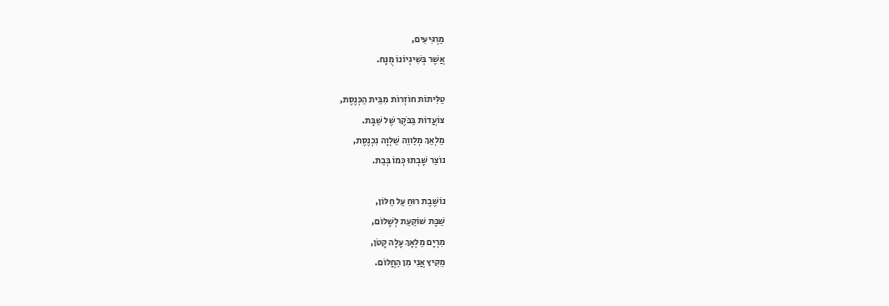מַרְגִּיעִים,
אֲשֶׁר בְּשִׁיגְיוֹנוֹ מֻנָּח.

טַלִּיתוֹת חוֹזְרוֹת מִבֵּית הַכְּנֶסֶת,
צוֹעֲדוֹת בַּבֹּקֶר שֶׁל שַׁבָּת.
מַלְאַךְ מְלַווֵה שַׁלְוָה נִכְנֶסֶת,
נוֹצַר שָׁבְתוּ כְּמוֹ בְּבַת.

נוֹשֶׁבֶת רוּחַ עַל חַלּוֹן,
שַׁבָּת שׁוֹקַעַת לְשָׁלוֹם,
מִרְיָם מַלְאָךְ עָלָה קָטֹן,
מֵקִיץ אֲנִי מִן הַחֲלוֹם.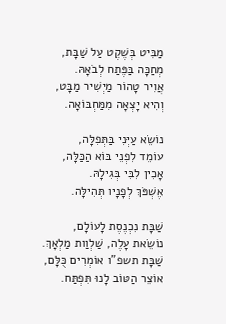מַבִּיט בְּשֶׁקֶט עַל שַׁבָּת,
מְחַכָּה בַּפֶּתַח לְבֹאָהּ.
אֲוִיר טָהוֹר מַיְשִׁיר מַבָּט,
וְהִיא יָצְאָה מִמַּחְבּוֹאָה.

נוֹשֵׂא עַיְּנִי בַּתְּפִלָּה,
עוֹמֵד לִפְנֵי בּוֹא הַכַּלָּה,
אָכִין לִבִּי בְּגִילָהּ.
אֶשְׁפֹּךְ לְפָנָיו תְּהִילָּה.

שַׁבָּת נִכְנֶסֶת לָעוֹלָם,
נוֹשֵׂאת עָלֶה, שַׁלְוַות מַלְאָךְ.
שַׁבָּת תשפ"ו אוֹמְרִים כֻּלָּם,
אוֹצֵר הַטּוֹב לָנוּ תִּפְתַּח.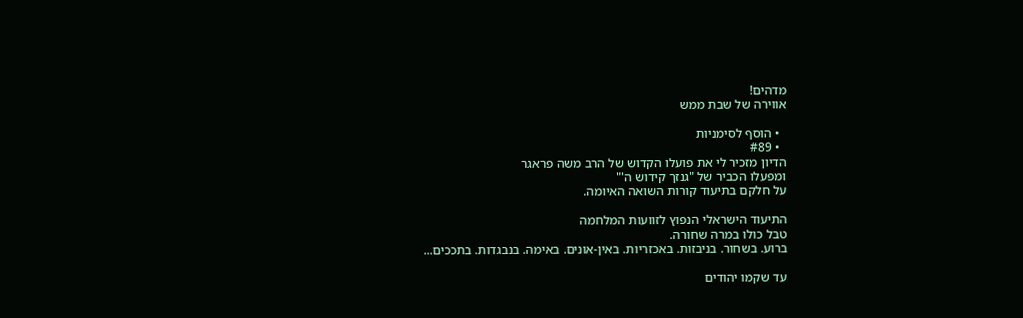מדהים!
אווירה של שבת ממש

  • הוסף לסימניות
  • #89
הדיון מזכיר לי את פועלו הקדוש של הרב משה פראגר
ומפעלו הכביר של "גנזך קידוש ה'"
על חלקם בתיעוד קורות השואה האיומה.

התיעוד הישראלי הנפוץ לזוועות המלחמה
טבל כולו במרה שחורה.
ברוע. בשחור. בניבזות. באכזריות. באין-אונים. באימה. בנבגדות. בתככים...

עד שקמו יהודים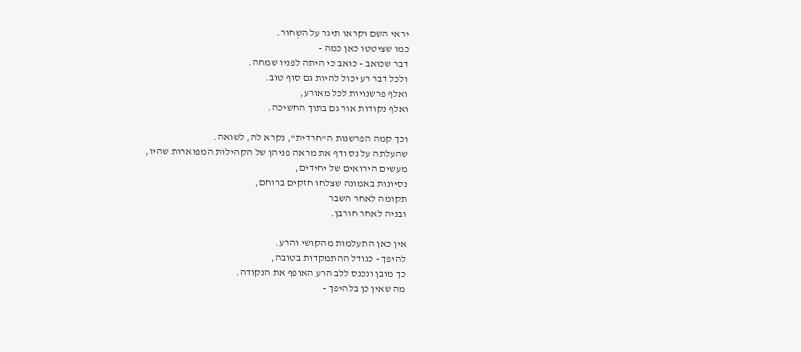יראי השם וקראו תיגר על השְחור.
כמו שציטטו כאן כמה -
דבר שכואב - כואב כי היתה לפניו שמחה.
ולכל דבר רע יכול להיות גם סוף טוב.
ואלף פרשנויות לכל מאורע,
ואלף נקודות אור גם בתוך החשיכה.

וכך קמה הפרשנות ה"חרדית", נקרא לה, לשואה.
שהעלתה על נס ודף את מראה פניהן של הקהילות המפוארות שהיו,
מעשים הירואים של יחידים,
נסיונות באמונה שצלחו חזקים ברוחם,
תקומה לאחר השבר
ובניה לאחר חורבן.

אין כאן התעלמות מהקושי והרע.
להיפך - כגודל ההתמקדות בטובה,
כך מובן ונכנס ללב הרע האופף את הנקודה.
מה שאין כן בלהיפך -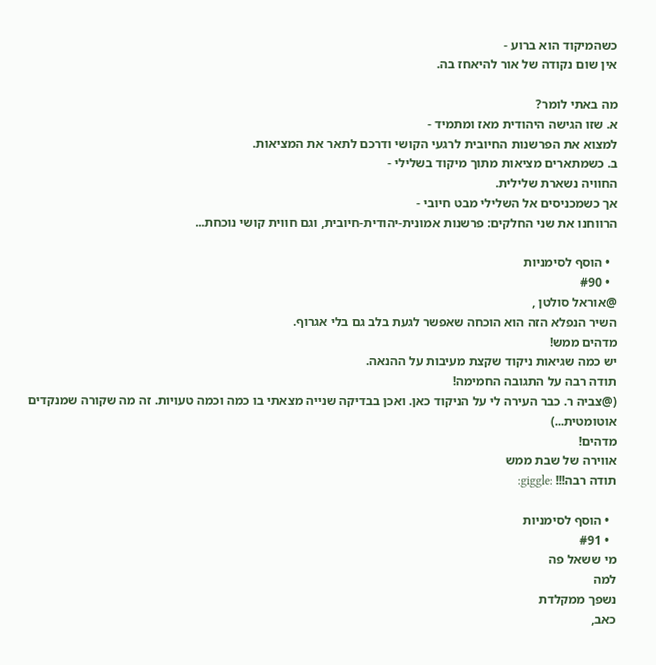כשהמיקוד הוא ברוע -
אין שום נקודה של אור להיאחז בה.

מה באתי לומר?
א. שזו הגישה היהודית מאז ומתמיד -
למצוא את הפרשנות החיובית לרגעי הקושי ודרכם לתאר את המציאות.
ב. כשמתארים מציאות מתוך מיקוד בשלילי -
החוויה נשארת שלילית.
אך כשמכניסים אל השלילי מבט חיובי -
הרווחנו את שני החלקים: פרשנות אמונית-יהודית-חיובית, וגם חווית קושי נוכחת...

  • הוסף לסימניות
  • #90
@אוראל סולטן ,
השיר הנפלא הזה הוא הוכחה שאפשר לגעת בלב גם בלי אגרוף.
מדהים ממש!
יש כמה שגיאות ניקוד שקצת מעיבות על ההנאה.
תודה רבה על התגובה החמימה!
(@צביה ר. כבר העירה לי על הניקוד כאן. ואכן בבדיקה שנייה מצאתי בו כמה וכמה טעויות. זה מה שקורה שמנקדים אוטומטית...)
מדהים!
אווירה של שבת ממש
תודה רבה!!! :giggle:

  • הוסף לסימניות
  • #91
מי ששאל פה
למה
נשפך ממקלדת
כאב,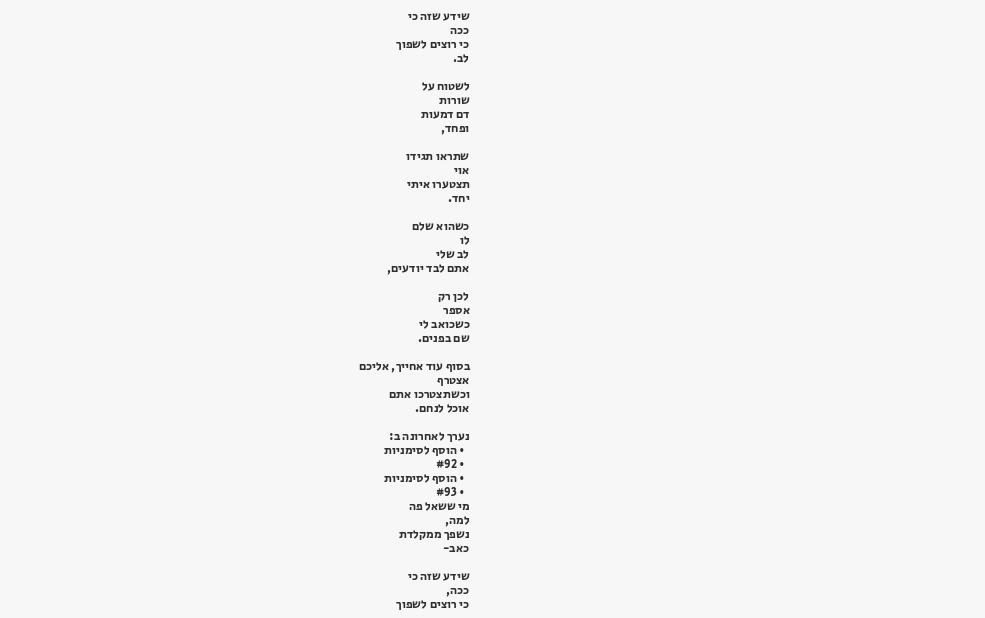שידע שזה כי
ככה
כי רוצים לשפוך
לב.

לשטוח על
שורות
דם דמעות
ופחד,

שתראו תגידו
אוי
תצטערו איתי
יחד.

כשהוא שלם
לו
לב שלי
אתם לבד יודעים,

לכן רק
אספר
כשכואב לי
שם בפנים.

בסוף עוד אחייך, אליכם
אצטרף
וכשתצטרכו אתם
אוכל לנחם.

נערך לאחרונה ב:
  • הוסף לסימניות
  • #92
  • הוסף לסימניות
  • #93
מי ששאל פה
למה,
נשפך ממקלדת
כאב-

שידע שזה כי
ככה,
כי רוצים לשפוך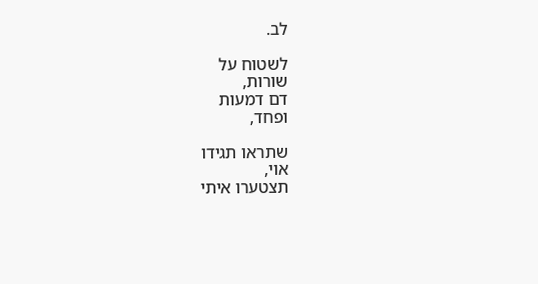לב.

לשטוח על
שורות,
דם דמעות
ופחד,

שתראו תגידו
אוי,
תצטערו איתי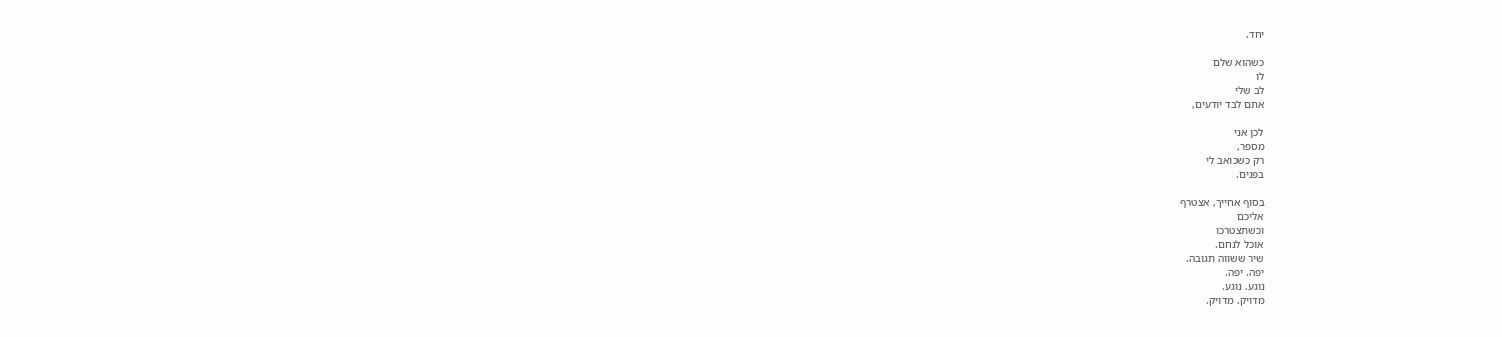יחד.

כשהוא שלם
לו
לב שלי
אתם לבד יודעים,

לכן אני
מספר,
רק כשכואב לי
בפנים.

בסוף אחייך, אצטרף
אליכם
וכשתצטרכו
אוכל לנחם.
שיר ששווה תגובה.
יפה. יפה.
נוגע. נוגע.
מדויק. מדויק.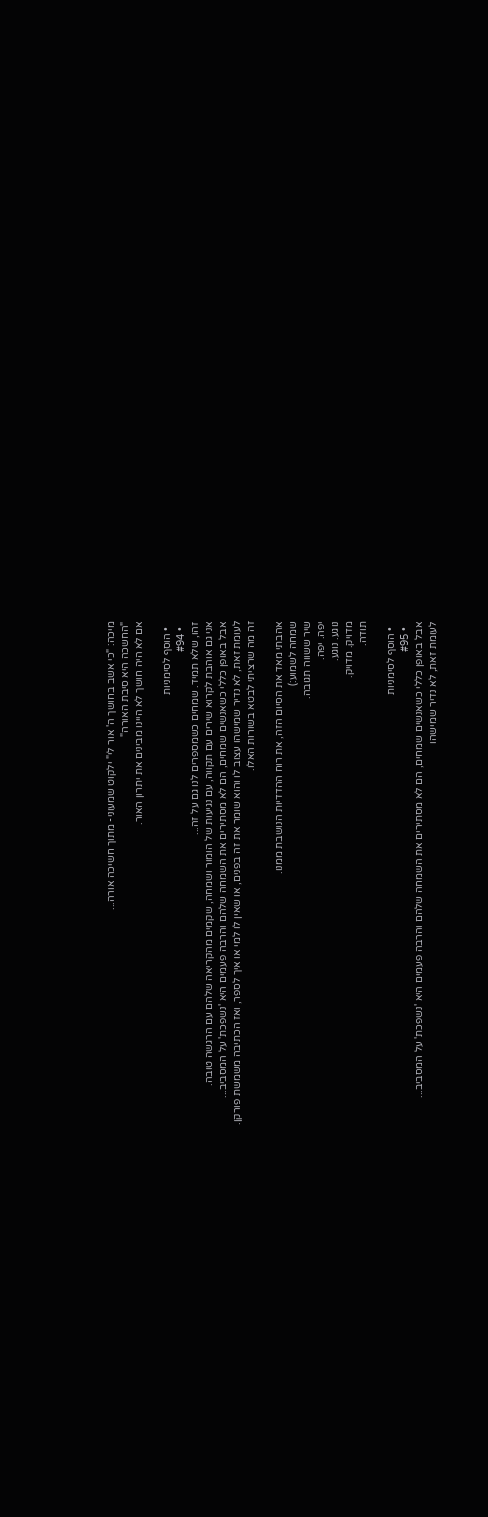מיכה: "כי אשב בחושך ה' אור לי" ילקוט שמעוני- מתוך חשיכה אורה...
"החשכה היא סיבת האורה"
אם לא היה חושך לא היינו מבינים את יתרון האור.

  • הוסף לסימניות
  • #94
זהו, שלא תמיד. שמחים כשמספרים לנו גם על זה...
אני גם אוהבת לקרוא שירים עם תקווה, עם נגיעות של הומור ושמחה, שקמים מהקריאה שלהם עם הרגשה טובה.
אבל באופן כללי כשאנשים שמחים, הם לא מסתירים את השמחה שלהם והרבה פעמים היא 'נשפכת' על המסביב...
לעומת זאת, לא נדיר שמישהו עצוב לו והוא שומר את זה בפנים, או שאין לו למי או איך לספר, ואז הכתיבה משמשת פורקן.
זה מה שרציתי לבטא בשורות האלו.

אהבתי מאד את הסיום הזה, את רוח ההדדיות הנושבת ממנו.
שמחה לשמוע:)
שיר ששווה תגובה.
יפה. יפה.
נוגע. נוגע.
מדויק. מדויק.
תודה.

  • הוסף לסימניות
  • #95
אבל באופן כללי כשאנשים שמחים, הם לא מסתירים את השמחה שלהם והרבה פעמים היא 'נשפכת' על המסביב...
לעומת זאת, לא נדיר שמישהו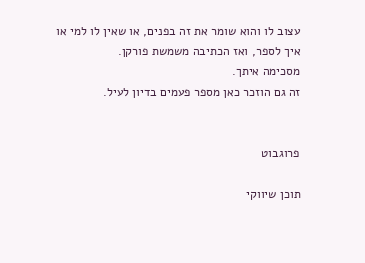עצוב לו והוא שומר את זה בפנים, או שאין לו למי או איך לספר, ואז הכתיבה משמשת פורקן.
מסכימה איתך.
זה גם הוזכר כאן מספר פעמים בדיון לעיל.


פרוגבוט

תוכן שיווקי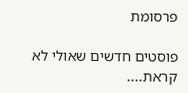פרסומת

פוסטים חדשים שאולי לא קראת....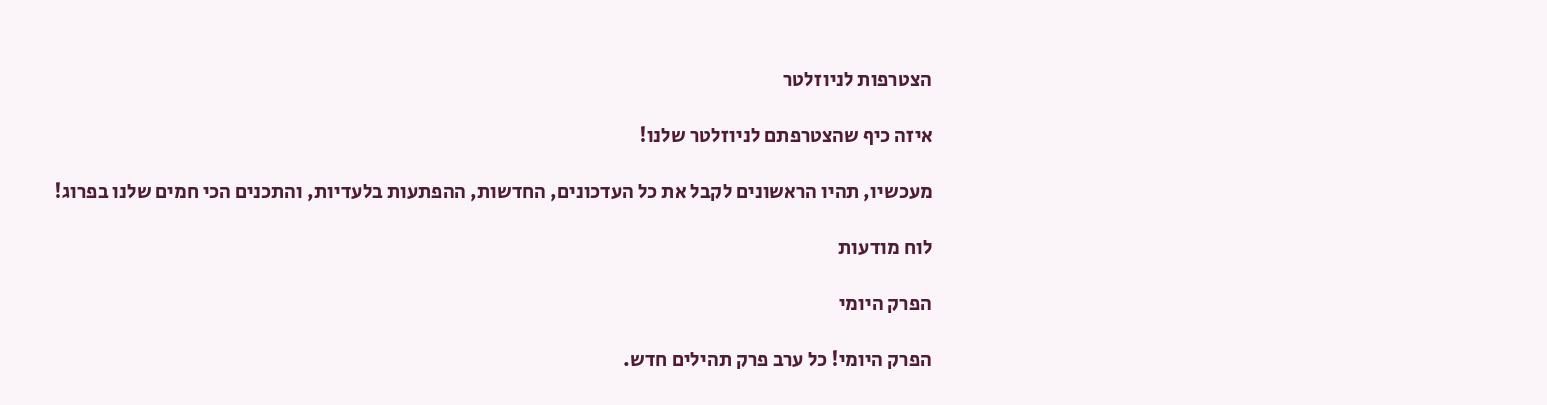הצטרפות לניוזלטר

איזה כיף שהצטרפתם לניוזלטר שלנו!

מעכשיו, תהיו הראשונים לקבל את כל העדכונים, החדשות, ההפתעות בלעדיות, והתכנים הכי חמים שלנו בפרוג!

לוח מודעות

הפרק היומי

הפרק היומי! כל ערב פרק תהילים חדש.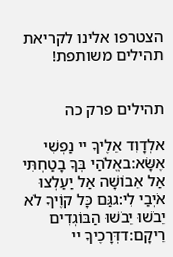הצטרפו אלינו לקריאת תהילים משותפת!


תהילים פרק כה

אלְדָוִד אֵלֶיךָ יי נַפְשִׁי אֶשָּׂא:באֱלֹהַי בְּךָ בָטַחְתִּי אַל אֵבוֹשָׁה אַל יַעַלְצוּ אֹיְבַי לִי:גגַּם כָּל קוֶֹיךָ לֹא יֵבֹשׁוּ יֵבֹשׁוּ הַבּוֹגְדִים רֵיקָם:דדְּרָכֶיךָ יי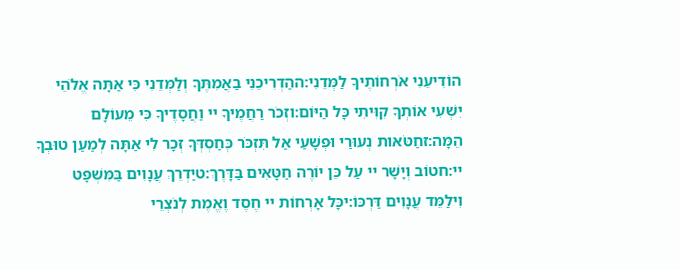הוֹדִיעֵנִי אֹרְחוֹתֶיךָ לַמְּדֵנִי:ההַדְרִיכֵנִי בַאֲמִתֶּךָ וְלַמְּדֵנִי כִּי אַתָּה אֱלֹהֵי יִשְׁעִי אוֹתְךָ קִוִּיתִי כָּל הַיּוֹם:וזְכֹר רַחֲמֶיךָ יי וַחֲסָדֶיךָ כִּי מֵעוֹלָם הֵמָּה:זחַטֹּאות נְעוּרַי וּפְשָׁעַי אַל תִּזְכֹּר כְּחַסְדְּךָ זְכָר לִי אַתָּה לְמַעַן טוּבְךָ יי:חטוֹב וְיָשָׁר יי עַל כֵּן יוֹרֶה חַטָּאִים בַּדָּרֶךְ:טיַדְרֵךְ עֲנָוִים בַּמִּשְׁפָּט וִילַמֵּד עֲנָוִים דַּרְכּוֹ:יכָּל אָרְחוֹת יי חֶסֶד וֶאֱמֶת לְנֹצְרֵי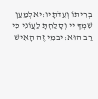בְרִיתוֹ וְעֵדֹתָיו:יאלְמַעַן שִׁמְךָ יי וְסָלַחְתָּ לַעֲוֹנִי כִּי רַב הוּא:יבמִי זֶה הָאִישׁ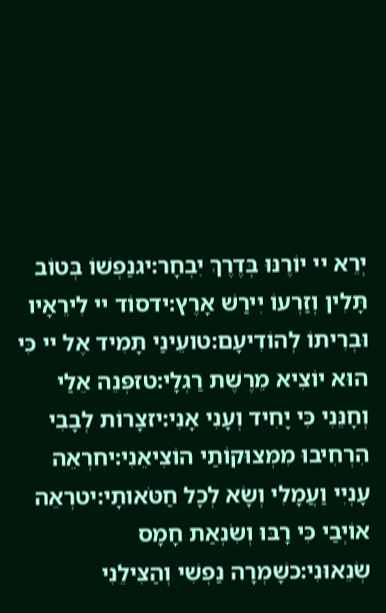יְרֵא יי יוֹרֶנּוּ בְּדֶרֶךְ יִבְחָר:יגנַפְשׁוֹ בְּטוֹב תָּלִין וְזַרְעוֹ יִירַשׁ אָרֶץ:ידסוֹד יי לִירֵאָיו וּבְרִיתוֹ לְהוֹדִיעָם:טועֵינַי תָּמִיד אֶל יי כִּי הוּא יוֹצִיא מֵרֶשֶׁת רַגְלָי:טזפְּנֵה אֵלַי וְחָנֵּנִי כִּי יָחִיד וְעָנִי אָנִי:יזצָרוֹת לְבָבִי הִרְחִיבוּ מִמְּצוּקוֹתַי הוֹצִיאֵנִי:יחרְאֵה עָנְיִי וַעֲמָלִי וְשָׂא לְכָל חַטֹּאותָי:יטרְאֵה אוֹיְבַי כִּי רָבּוּ וְשִׂנְאַת חָמָס שְׂנֵאוּנִי:כשָׁמְרָה נַפְשִׁי וְהַצִּילֵנִי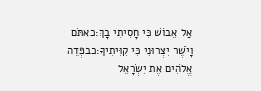אַל אֵבוֹשׁ כִּי חָסִיתִי בָךְ:כאתֹּם וָיֹשֶׁר יִצְּרוּנִי כִּי קִוִּיתִיךָ:כבפְּדֵה אֱלֹהִים אֶת יִשְׂרָאֵל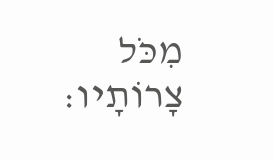מִכֹּל צָרוֹתָיו: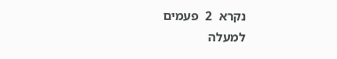נקרא  2  פעמים
למעלה